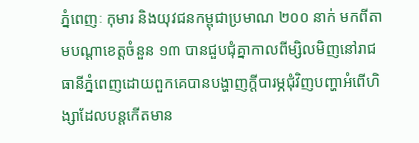ភ្នំពេញៈ កុមារ និងយុវជនកម្ពុជាប្រមាណ ២០០ នាក់ មកពីតាមបណ្តាខេត្តចំនួន ១៣ បានជួបជុំគ្នាកាលពីម្សិលមិញនៅរាជធានីភ្នំពេញដោយពួកគេបានបង្ហាញក្តីបារម្ភជុំវិញបញ្ហាអំពើហិង្សាដែលបន្តកើតមាន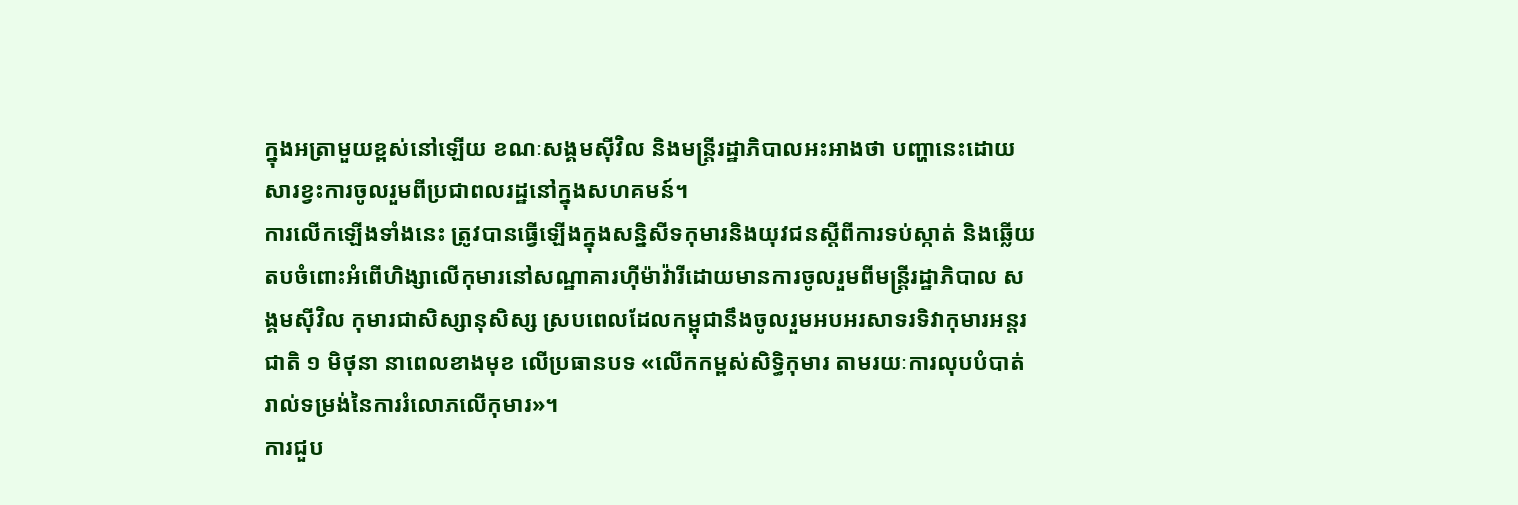ក្នុងអត្រាមួយខ្ពស់នៅឡើយ ខណៈសង្គមស៊ីវិល និងមន្ត្រីរដ្ឋាភិបាលអះអាងថា បញ្ហានេះដោយសារខ្វះការចូលរួមពីប្រជាពលរដ្ឋនៅក្នុងសហគមន៍។
ការលើកឡើងទាំងនេះ ត្រូវបានធ្វើឡើងក្នុងសន្និសីទកុមារនិងយុវជនស្តីពីការទប់ស្កាត់ និងឆ្លើយតបចំពោះអំពើហិង្សាលើកុមារនៅសណ្ឋាគារហ៊ីម៉ាវ៉ារីដោយមានការចូលរួមពីមន្ត្រីរដ្ឋាភិបាល សង្គមស៊ីវិល កុមារជាសិស្សានុសិស្ស ស្របពេលដែលកម្ពុជានឹងចូលរួមអបអរសាទរទិវាកុមារអន្តរជាតិ ១ មិថុនា នាពេលខាងមុខ លើប្រធានបទ «លើកកម្ពស់សិទ្ធិកុមារ តាមរយៈការលុបបំបាត់រាល់ទម្រង់នៃការរំលោភលើកុមារ»។
ការជួប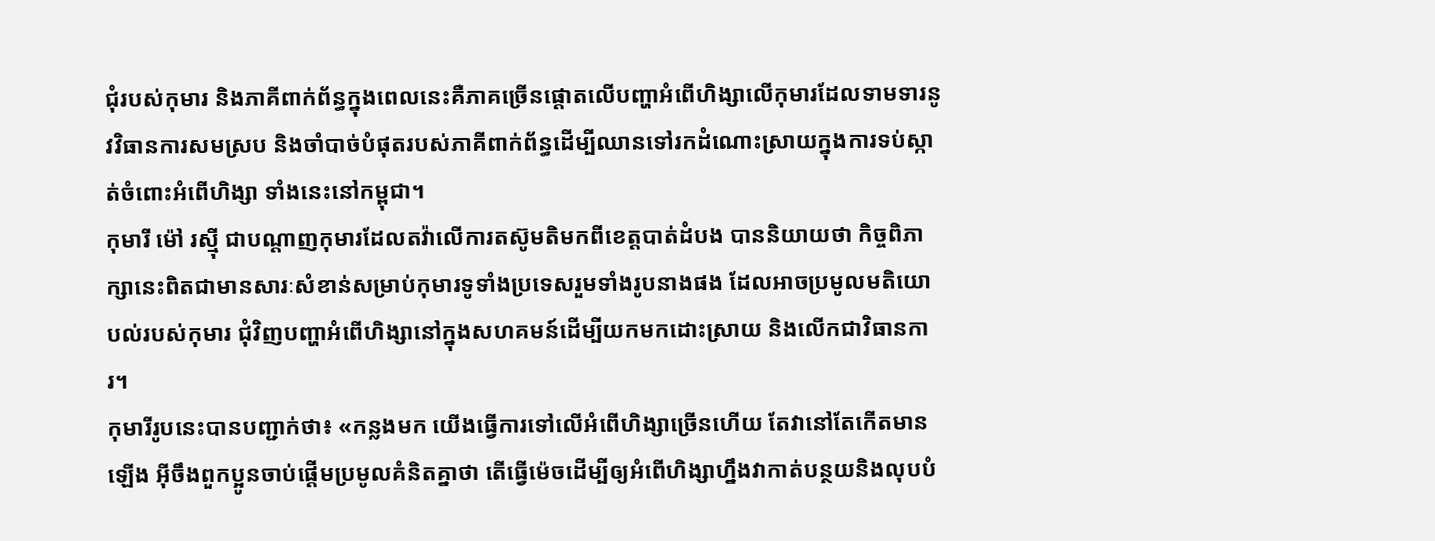ជុំរបស់កុមារ និងភាគីពាក់ព័ន្ធក្នុងពេលនេះគឺភាគច្រើនផ្តោតលើបញ្ហាអំពើហិង្សាលើកុមារដែលទាមទារនូវវិធានការសមស្រប និងចាំបាច់បំផុតរបស់ភាគីពាក់ព័ន្ធដើម្បីឈានទៅរកដំណោះស្រាយក្នុងការទប់ស្កាត់ចំពោះអំពើហិង្សា ទាំងនេះនៅកម្ពុជា។
កុមារី ម៉ៅ រស្មុី ជាបណ្តាញកុមារដែលតវ៉ាលើការតស៊ូមតិមកពីខេត្តបាត់ដំបង បាននិយាយថា កិច្ចពិភាក្សានេះពិតជាមានសារៈសំខាន់សម្រាប់កុមារទូទាំងប្រទេសរួមទាំងរូបនាងផង ដែលអាចប្រមូលមតិយោបល់របស់កុមារ ជុំវិញបញ្ហាអំពើហិង្សានៅក្នុងសហគមន៍ដើម្បីយកមកដោះស្រាយ និងលើកជាវិធានការ។
កុមារីរូបនេះបានបញ្ជាក់ថា៖ «កន្លងមក យើងធ្វើការទៅលើអំពើហិង្សាច្រើនហើយ តែវានៅតែកើតមានឡើង អ៊ីចឹងពួកប្អូនចាប់ផ្តើមប្រមូលគំនិតគ្នាថា តើធ្វើម៉េចដើម្បីឲ្យអំពើហិង្សាហ្នឹងវាកាត់បន្ថយនិងលុបបំ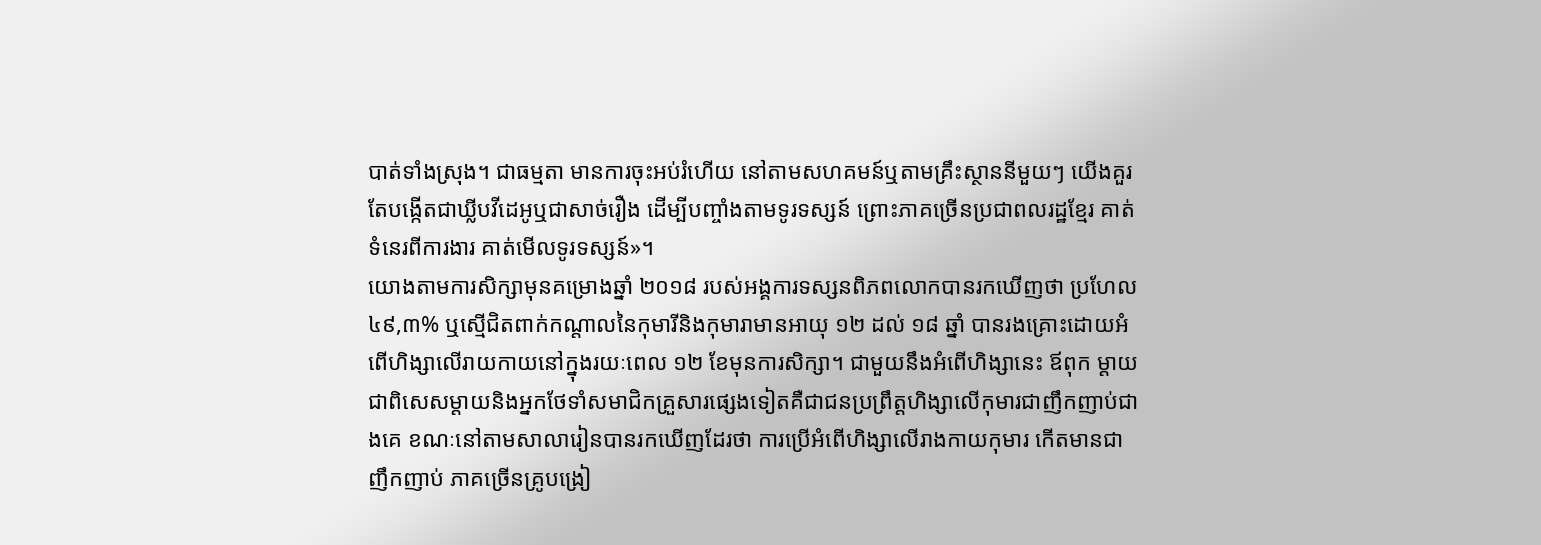បាត់ទាំងស្រុង។ ជាធម្មតា មានការចុះអប់រំហើយ នៅតាមសហគមន៍ឬតាមគ្រឹះស្ថាននីមួយៗ យើងគួរតែបង្កើតជាឃ្លីបវីដេអូឬជាសាច់រឿង ដើម្បីបញ្ចាំងតាមទូរទស្សន៍ ព្រោះភាគច្រើនប្រជាពលរដ្ឋខ្មែរ គាត់ទំនេរពីការងារ គាត់មើលទូរទស្សន៍»។
យោងតាមការសិក្សាមុនគម្រោងឆ្នាំ ២០១៨ របស់អង្គការទស្សនពិភពលោកបានរកឃើញថា ប្រហែល ៤៩,៣% ឬស្មើជិតពាក់កណ្តាលនៃកុមារីនិងកុមារាមានអាយុ ១២ ដល់ ១៨ ឆ្នាំ បានរងគ្រោះដោយអំពើហិង្សាលើរាយកាយនៅក្នុងរយៈពេល ១២ ខែមុនការសិក្សា។ ជាមួយនឹងអំពើហិង្សានេះ ឪពុក ម្តាយ ជាពិសេសម្តាយនិងអ្នកថែទាំសមាជិកគ្រួសារផ្សេងទៀតគឺជាជនប្រព្រឹត្តហិង្សាលើកុមារជាញឹកញាប់ជាងគេ ខណៈនៅតាមសាលារៀនបានរកឃើញដែរថា ការប្រើអំពើហិង្សាលើរាងកាយកុមារ កើតមានជាញឹកញាប់ ភាគច្រើនគ្រូបង្រៀ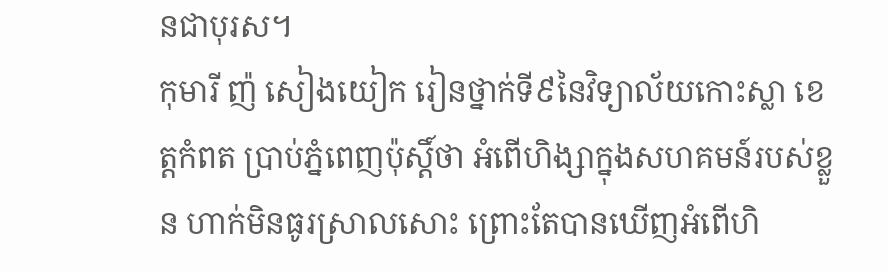នជាបុរស។
កុមារី ញ៉ សៀងយៀក រៀនថ្នាក់ទី៩នៃវិទ្យាល័យកោះស្លា ខេត្តកំពត ប្រាប់ភ្នំពេញប៉ុស្តិ៍ថា អំពើហិង្សាក្នុងសហគមន៍របស់ខ្លួន ហាក់មិនធូរស្រាលសោះ ព្រោះតែបានឃើញអំពើហិ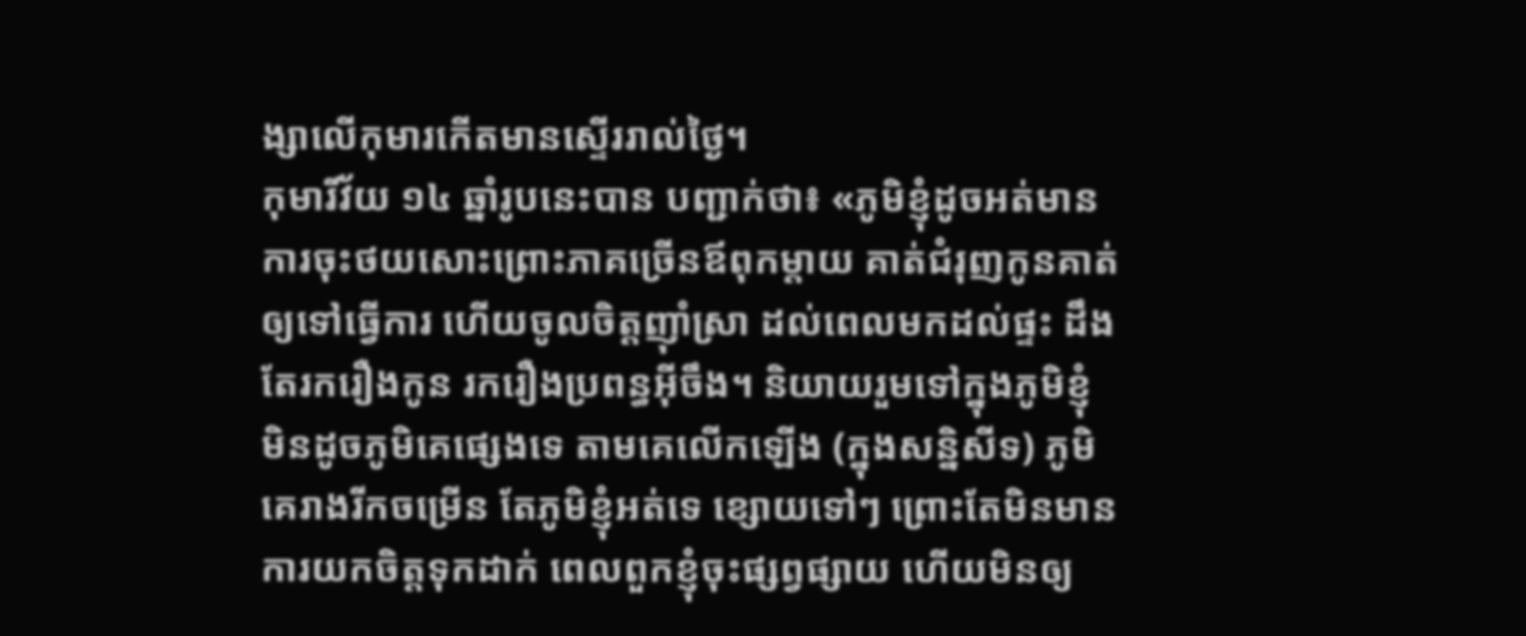ង្សាលើកុមារកើតមានស្ទើររាល់ថ្ងៃ។
កុមារីវ័យ ១៤ ឆ្នាំរូបនេះបាន បញ្ជាក់ថា៖ «ភូមិខ្ញុំដូចអត់មានការចុះថយសោះព្រោះភាគច្រើនឪពុកម្តាយ គាត់ជំរុញកូនគាត់ឲ្យទៅធ្វើការ ហើយចូលចិត្តញ៉ាំស្រា ដល់ពេលមកដល់ផ្ទះ ដឹងតែរករឿងកូន រករឿងប្រពន្ធអ៊ីចឹង។ និយាយរួមទៅក្នុងភូមិខ្ញុំ មិនដូចភូមិគេផ្សេងទេ តាមគេលើកឡើង (ក្នុងសន្និសីទ) ភូមិគេរាងរីកចម្រើន តែភូមិខ្ញុំអត់ទេ ខ្សោយទៅៗ ព្រោះតែមិនមានការយកចិត្តទុកដាក់ ពេលពួកខ្ញុំចុះផ្សព្វផ្សាយ ហើយមិនឲ្យ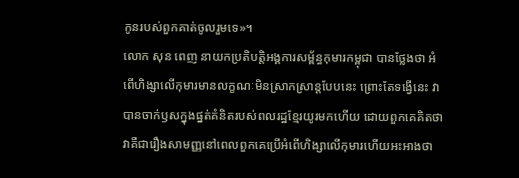កូនរបស់ពួកគាត់ចូលរួមទេ»។
លោក សុន ពេញ នាយកប្រតិបត្តិអង្គការសម្ព័ន្ធកុមារកម្ពុជា បានថ្លែងថា អំពើហិង្សាលើកុមារមានលក្ខណៈមិនស្រាកស្រាន្តបែបនេះ ព្រោះតែទង្វើនេះ វាបានចាក់ឫសក្នុងផ្នត់គំនិតរបស់ពលរដ្ឋខ្មែរយូរមកហើយ ដោយពួកគេគិតថាវាគឺជារឿងសាមញ្ញនៅពេលពួកគេប្រើអំពើហិង្សាលើកុមារហើយអះអាងថា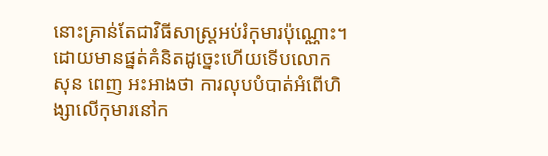នោះគ្រាន់តែជាវិធីសាស្ត្រអប់រំកុមារប៉ុណ្ណោះ។
ដោយមានផ្នត់គំនិតដូច្នេះហើយទើបលោក សុន ពេញ អះអាងថា ការលុបបំបាត់អំពើហិង្សាលើកុមារនៅក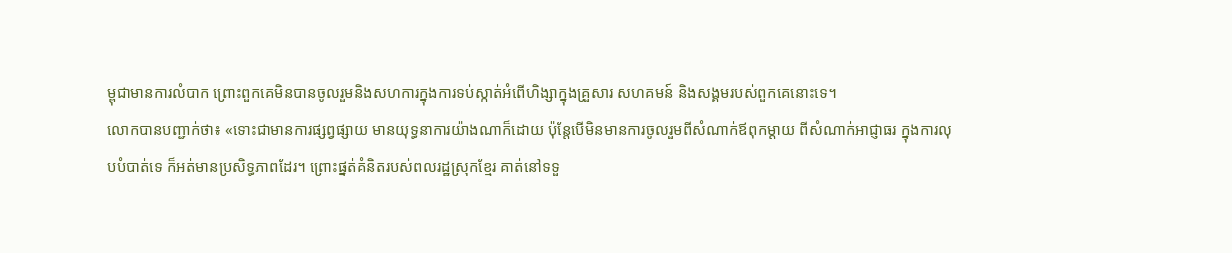ម្ពុជាមានការលំបាក ព្រោះពួកគេមិនបានចូលរួមនិងសហការក្នុងការទប់ស្កាត់អំពើហិង្សាក្នុងគ្រួសារ សហគមន៍ និងសង្គមរបស់ពួកគេនោះទេ។
លោកបានបញ្ជាក់ថា៖ «ទោះជាមានការផ្សព្វផ្សាយ មានយុទ្ធនាការយ៉ាងណាក៏ដោយ ប៉ុន្តែបើមិនមានការចូលរួមពីសំណាក់ឪពុកម្តាយ ពីសំណាក់អាជ្ញាធរ ក្នុងការលុបបំបាត់ទេ ក៏អត់មានប្រសិទ្ធភាពដែរ។ ព្រោះផ្នត់គំនិតរបស់ពលរដ្ឋស្រុកខ្មែរ គាត់នៅទទួ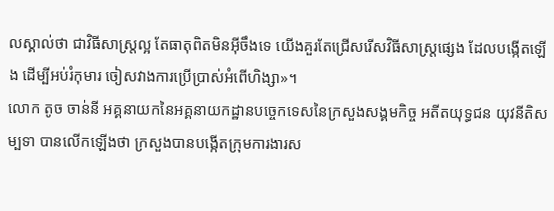លស្គាល់ថា ជាវិធីសាស្ត្រល្អ តែធាតុពិតមិនអ៊ីចឹងទេ យើងគួរតែជ្រើសរើសវិធីសាស្ត្រផ្សេង ដែលបង្កើតឡើង ដើម្បីអប់រំកុមារ ចៀសវាងការប្រើប្រាស់អំពើហិង្សា»។
លោក តូច ចាន់នី អគ្គនាយកនៃអគ្គនាយកដ្ឋានបច្ចេកទេសនៃក្រសួងសង្គមកិច្ច អតីតយុទ្ធជន យុវនីតិសម្បទា បានលើកឡើងថា ក្រសួងបានបង្កើតក្រុមការងារស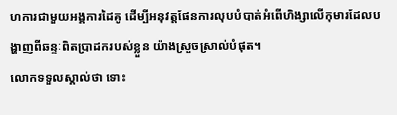ហការជាមួយអង្គការដៃគូ ដើម្បីអនុវត្តផែនការលុបបំបាត់អំពើហិង្សាលើកុមារដែលបង្ហាញពីឆន្ទៈពិតប្រាដករបស់ខ្លួន យ៉ាងស្រួចស្រាល់បំផុត។
លោកទទួលស្គាល់ថា ទោះ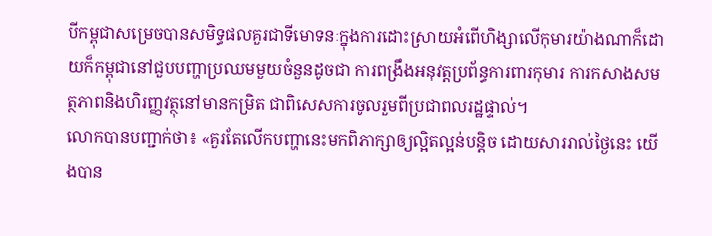បីកម្ពុជាសម្រេចបានសមិទ្ធផលគួរជាទីមោទនៈក្នុងការដោះស្រាយអំពើហិង្សាលើកុមារយ៉ាងណាក៏ដោយក៏កម្ពុជានៅជួបបញ្ហាប្រឈមមួយចំនួនដូចជា ការពង្រឹងអនុវត្តប្រព័ន្ធការពារកុមារ ការកសាងសមត្ថភាពនិងហិរញ្ញវត្ថុនៅមានកម្រិត ជាពិសេសការចូលរួមពីប្រជាពលរដ្ឋផ្ទាល់។
លោកបានបញ្ជាក់ថា៖ «គួរតែលើកបញ្ហានេះមកពិភាក្សាឲ្យល្អិតល្អន់បន្តិច ដោយសាររាល់ថ្ងៃនេះ យើងបាន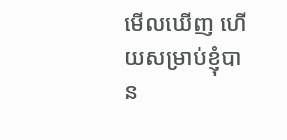មើលឃើញ ហើយសម្រាប់ខ្ញុំបាន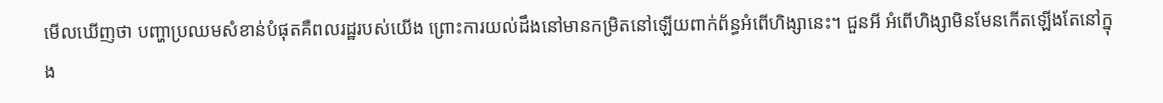មើលឃើញថា បញ្ហាប្រឈមសំខាន់បំផុតគឺពលរដ្ឋរបស់យើង ព្រោះការយល់ដឹងនៅមានកម្រិតនៅឡើយពាក់ព័ន្ធអំពើហិង្សានេះ។ ជួនអី អំពើហិង្សាមិនមែនកើតឡើងតែនៅក្នុង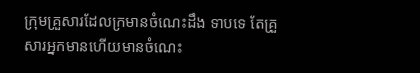ក្រុមគ្រួសារដែលក្រមានចំណេះដឹង ទាបទេ តែគ្រួសារអ្នកមានហើយមានចំណេះ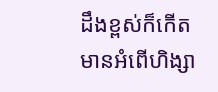ដឹងខ្ពស់ក៏កើតមានអំពើហិង្សា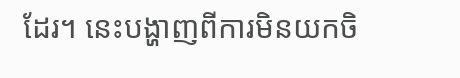ដែរ។ នេះបង្ហាញពីការមិនយកចិ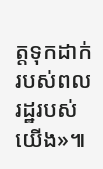ត្តទុកដាក់របស់ពលរដ្ឋរបស់យើង»៕